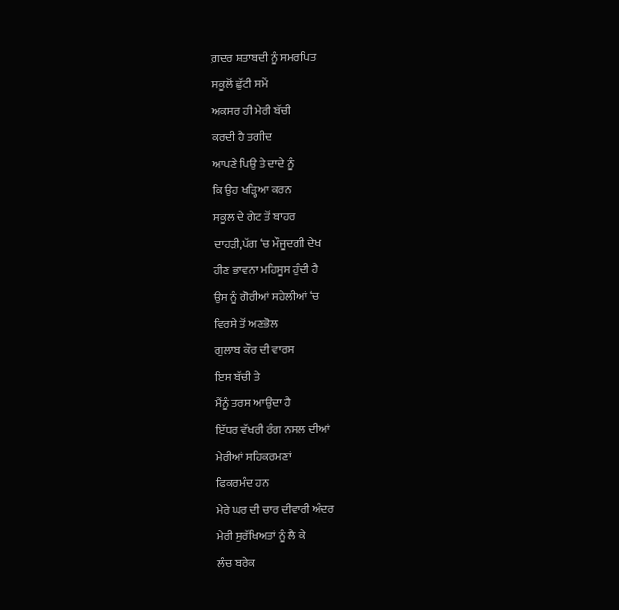ਗ਼ਦਰ ਸ਼ਤਾਬਦੀ ਨੂੰ ਸਮਰਪਿਤ
ਸਕੂਲੋਂ ਛੁੱਟੀ ਸਮੇਂ
ਅਕਸਰ ਹੀ ਮੇਰੀ ਬੱਚੀ
ਕਰਦੀ ਹੈ ਤਗੀਦ
ਆਪਣੇ ਪਿਉ ਤੇ ਦਾਦੇ ਨੂੰ
ਕਿ ਉਹ ਖੜ੍ਹਿਆ ਕਰਨ
ਸਕੂਲ ਦੇ ਗੇਟ ਤੋਂ ਬਾਹਰ
ਦਾਹੜੀ,ਪੱਗ ‘ਚ ਮੌਜੂਦਗੀ ਦੇਖ
ਹੀਣ ਭਾਵਨਾ ਮਹਿਸੂਸ ਹੁੰਦੀ ਹੈ
ਉਸ ਨੂੰ ਗੋਰੀਆਂ ਸਹੇਲੀਆਂ ‘ਚ
ਵਿਰਸੇ ਤੋਂ ਅਣਭੋਲ
ਗੁਲਾਬ ਕੌਰ ਦੀ ਵਾਰਸ
ਇਸ ਬੱਚੀ ਤੇ
ਮੈਂਨੂੰ ਤਰਸ ਆਉਂਦਾ ਹੈ
ਇੱਧਰ ਵੱਖਰੀ ਰੰਗ ਨਸਲ ਦੀਆਂ
ਮੇਰੀਆਂ ਸਹਿਕਰਮਣਾਂ
ਫਿਕਰਮੰਦ ਹਨ
ਮੇਰੇ ਘਰ ਦੀ ਚਾਰ ਦੀਵਾਰੀ ਅੰਦਰ
ਮੇਰੀ ਸੁਰੱਖਿਅਤਾਂ ਨੂੰ ਲੈ ਕੇ
ਲੰਚ ਬਰੇਕ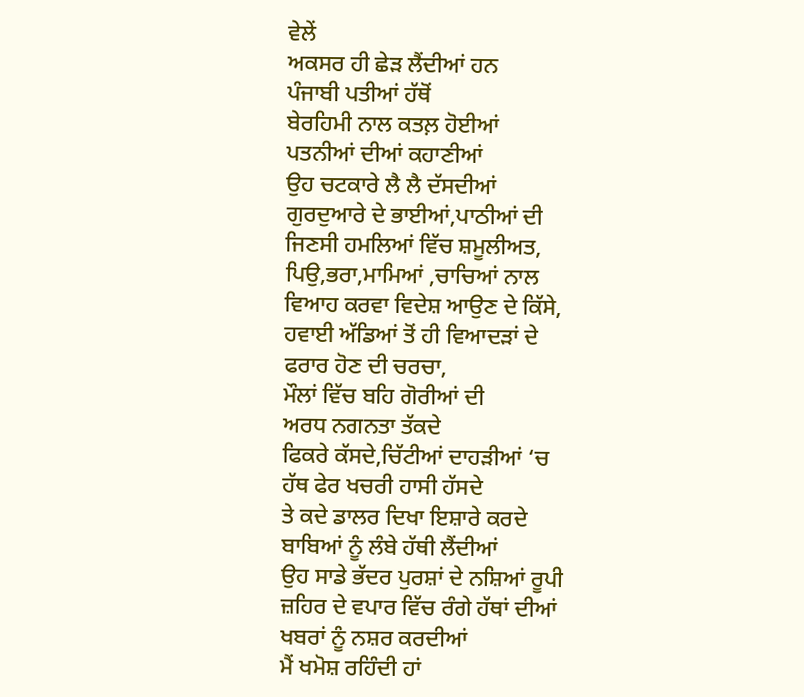ਵੇਲੇਂ
ਅਕਸਰ ਹੀ ਛੇੜ ਲੈਂਦੀਆਂ ਹਨ
ਪੰਜਾਬੀ ਪਤੀਆਂ ਹੱਥੋਂ
ਬੇਰਹਿਮੀ ਨਾਲ ਕਤਲ਼ ਹੋਈਆਂ
ਪਤਨੀਆਂ ਦੀਆਂ ਕਹਾਣੀਆਂ
ਉਹ ਚਟਕਾਰੇ ਲੈ ਲੈ ਦੱਸਦੀਆਂ
ਗੁਰਦੁਆਰੇ ਦੇ ਭਾਈਆਂ,ਪਾਠੀਆਂ ਦੀ
ਜਿਣਸੀ ਹਮਲਿਆਂ ਵਿੱਚ ਸ਼ਮੂਲੀਅਤ,
ਪਿਉ,ਭਰਾ,ਮਾਮਿਆਂ ,ਚਾਚਿਆਂ ਨਾਲ
ਵਿਆਹ ਕਰਵਾ ਵਿਦੇਸ਼ ਆਉਣ ਦੇ ਕਿੱਸੇ,
ਹਵਾਈ ਅੱਡਿਆਂ ਤੋਂ ਹੀ ਵਿਆਦੜਾਂ ਦੇ
ਫਰਾਰ ਹੋਣ ਦੀ ਚਰਚਾ,
ਮੌਲਾਂ ਵਿੱਚ ਬਹਿ ਗੋਰੀਆਂ ਦੀ
ਅਰਧ ਨਗਨਤਾ ਤੱਕਦੇ
ਫਿਕਰੇ ਕੱਸਦੇ,ਚਿੱਟੀਆਂ ਦਾਹੜੀਆਂ ‘ਚ
ਹੱਥ ਫੇਰ ਖਚਰੀ ਹਾਸੀ ਹੱਸਦੇ
ਤੇ ਕਦੇ ਡਾਲਰ ਦਿਖਾ ਇਸ਼ਾਰੇ ਕਰਦੇ
ਬਾਬਿਆਂ ਨੂੰ ਲੰਬੇ ਹੱਥੀ ਲੈਂਦੀਆਂ
ਉਹ ਸਾਡੇ ਭੱਦਰ ਪੁਰਸ਼ਾਂ ਦੇ ਨਸ਼ਿਆਂ ਰੂਪੀ
ਜ਼ਹਿਰ ਦੇ ਵਪਾਰ ਵਿੱਚ ਰੰਗੇ ਹੱਥਾਂ ਦੀਆਂ
ਖਬਰਾਂ ਨੂੰ ਨਸ਼ਰ ਕਰਦੀਆਂ
ਮੈਂ ਖਮੋਸ਼ ਰਹਿੰਦੀ ਹਾਂ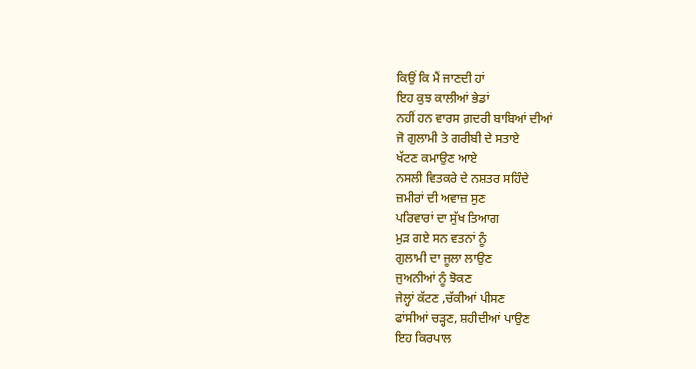ਕਿਉਂ ਕਿ ਮੈਂ ਜਾਣਦੀ ਹਾਂ
ਇਹ ਕੁਝ ਕਾਲੀਆਂ ਭੇਡਾਂ
ਨਹੀਂ ਹਨ ਵਾਰਸ ਗ਼ਦਰੀ ਬਾਬਿਆਂ ਦੀਆਂ
ਜੋ ਗੁਲਾਮੀ ਤੇ ਗਰੀਬੀ ਦੇ ਸਤਾਏ
ਖੱਟਣ ਕਮਾਉਣ ਆਏ
ਨਸਲੀ ਵਿਤਕਰੇ ਦੇ ਨਸ਼ਤਰ ਸਹਿੰਦੇ
ਜ਼ਮੀਰਾਂ ਦੀ ਅਵਾਜ਼ ਸੁਣ
ਪਰਿਵਾਰਾਂ ਦਾ ਸੁੱਖ ਤਿਆਗ
ਮੁੜ ਗਏ ਸਨ ਵਤਨਾਂ ਨੂੰ
ਗੁਲਾਮੀ ਦਾ ਜੂਲਾ ਲਾਉਣ
ਜੁਅਨੀਆਂ ਨੂੰ ਝੋਕਣ
ਜੇਲ੍ਹਾਂ ਕੱਟਣ ,ਚੱਕੀਆਂ ਪੀਸਣ
ਫਾਂਸੀਆਂ ਚੜ੍ਹਣ, ਸ਼ਹੀਦੀਆਂ ਪਾਉਣ
ਇਹ ਕਿਰਪਾਲ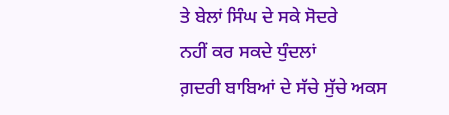ਤੇ ਬੇਲਾਂ ਸਿੰਘ ਦੇ ਸਕੇ ਸੋਦਰੇ
ਨਹੀਂ ਕਰ ਸਕਦੇ ਧੁੰਦਲਾਂ
ਗ਼ਦਰੀ ਬਾਬਿਆਂ ਦੇ ਸੱਚੇ ਸੁੱਚੇ ਅਕਸ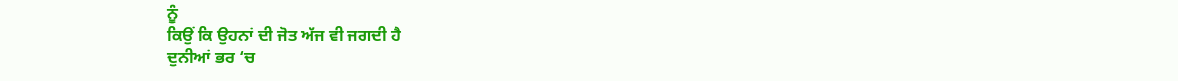ਨੂੰ
ਕਿਉਂ ਕਿ ਉਹਨਾਂ ਦੀ ਜੋਤ ਅੱਜ ਵੀ ਜਗਦੀ ਹੈ
ਦੁਨੀਆਂ ਭਰ ‘ਚ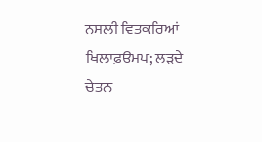ਨਸਲੀ ਵਿਤਕਰਿਆਂ ਖਿਲਾਫ਼ੳਮਪ; ਲੜਦੇ
ਚੇਤਨ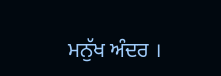ਮਨੁੱਖ ਅੰਦਰ ।